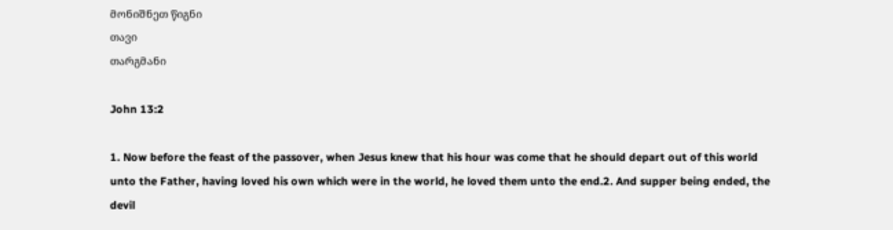მონიშნეთ წიგნი
თავი
თარგმანი

John 13:2

1. Now before the feast of the passover, when Jesus knew that his hour was come that he should depart out of this world unto the Father, having loved his own which were in the world, he loved them unto the end.2. And supper being ended, the devil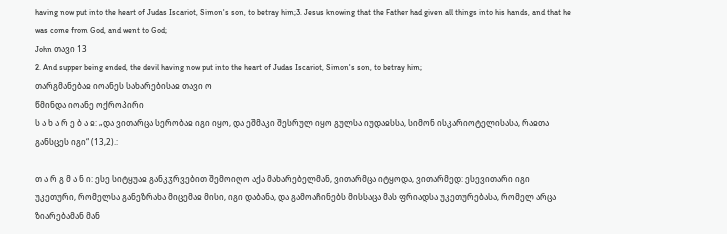having now put into the heart of Judas Iscariot, Simon's son, to betray him;3. Jesus knowing that the Father had given all things into his hands, and that he was come from God, and went to God;
John თავი 13
2. And supper being ended, the devil having now put into the heart of Judas Iscariot, Simon's son, to betray him;
თარგმანებაჲ იოანეს სახარებისაჲ თავი ო
წმინდა იოანე ოქროპირი
ს ა ხ ა რ ე ბ ა ჲ: „და ვითარცა სერობაჲ იგი იყო, და ეშმაკი შესრულ იყო გულსა იუდაჲსსა, სიმონ ისკარიოტელისასა, რაჲთა განსცეს იგი“ (13,2).:

თ ა რ გ მ ა ნ ი: ესე სიტყუაჲ განკჳრვებით შემოიღო აქა მახარებელმან, ვითარმცა იტყოდა, ვითარმედ: ესევითარი იგი უკეთური, რომელსა განეზრახა მიცემაჲ მისი, იგი დაბანა, და გამოაჩინებს მისსაცა მას ფრიადსა უკეთურებასა, რომელ არცა ზიარებამან მან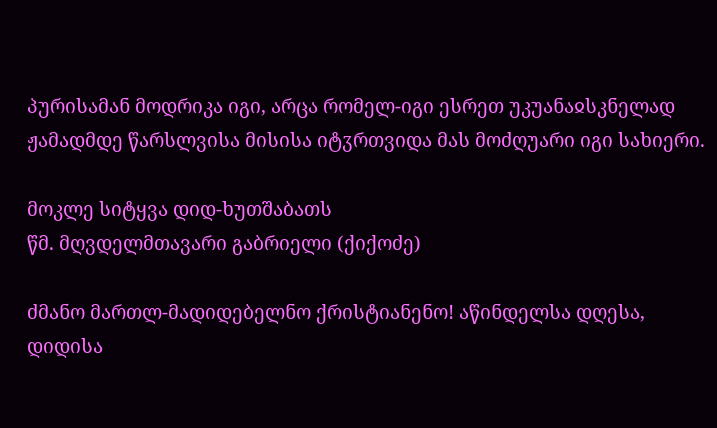პურისამან მოდრიკა იგი, არცა რომელ-იგი ესრეთ უკუანაჲსკნელად ჟამადმდე წარსლვისა მისისა იტჳრთვიდა მას მოძღუარი იგი სახიერი.

მოკლე სიტყვა დიდ-ხუთშაბათს
წმ. მღვდელმთავარი გაბრიელი (ქიქოძე)

ძმანო მართლ-მადიდებელნო ქრისტიანენო! აწინდელსა დღესა, დიდისა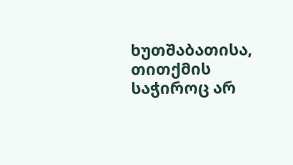ხუთშაბათისა, თითქმის საჭიროც არ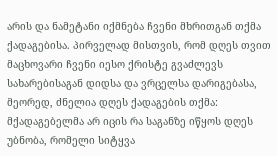არის და ნამეტანი იქმნება ჩვენი მხრითგან თქმა ქადაგებისა. პირველად მისთვის, რომ დღეს თვით მაცხოვარი ჩვენი იესო ქრისტე გვაძლევს სახარებისაგან დიდსა და ვრცელსა დარიგებასა, მეორედ, ძნელია დღეს ქადაგების თქმა: მქადაგებელმა არ იცის რა საგანზე იწყოს დღეს უბნობა, რომელი სიტყვა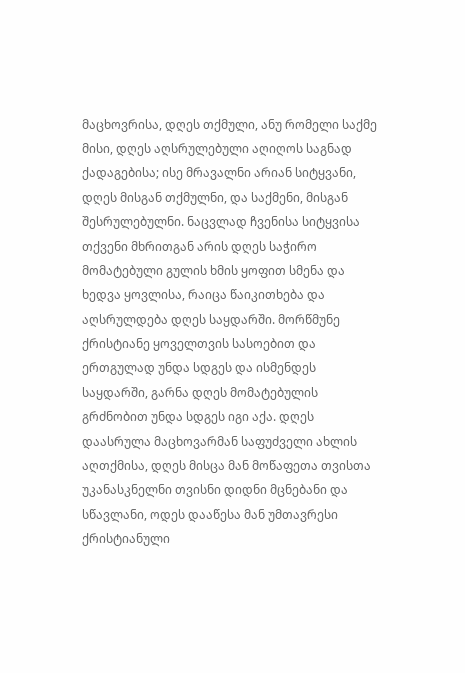მაცხოვრისა, დღეს თქმული, ანუ რომელი საქმე მისი, დღეს აღსრულებული აღიღოს საგნად ქადაგებისა; ისე მრავალნი არიან სიტყვანი, დღეს მისგან თქმულნი, და საქმენი, მისგან შესრულებულნი. ნაცვლად ჩვენისა სიტყვისა თქვენი მხრითგან არის დღეს საჭირო მომატებული გულის ხმის ყოფით სმენა და ხედვა ყოვლისა, რაიცა წაიკითხება და აღსრულდება დღეს საყდარში. მორწმუნე ქრისტიანე ყოველთვის სასოებით და ერთგულად უნდა სდგეს და ისმენდეს საყდარში, გარნა დღეს მომატებულის გრძნობით უნდა სდგეს იგი აქა. დღეს დაასრულა მაცხოვარმან საფუძველი ახლის აღთქმისა, დღეს მისცა მან მოწაფეთა თვისთა უკანასკნელნი თვისნი დიდნი მცნებანი და სწავლანი, ოდეს დააწესა მან უმთავრესი ქრისტიანული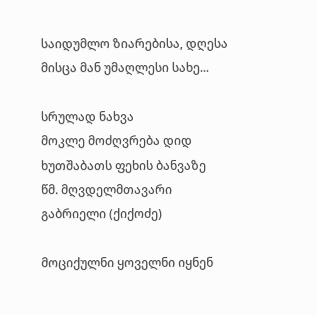საიდუმლო ზიარებისა, დღესა მისცა მან უმაღლესი სახე...

სრულად ნახვა
მოკლე მოძღვრება დიდ ხუთშაბათს ფეხის ბანვაზე
წმ. მღვდელმთავარი გაბრიელი (ქიქოძე)

მოციქულნი ყოველნი იყნენ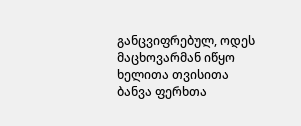განცვიფრებულ, ოდეს მაცხოვარმან იწყო ხელითა თვისითა ბანვა ფერხთა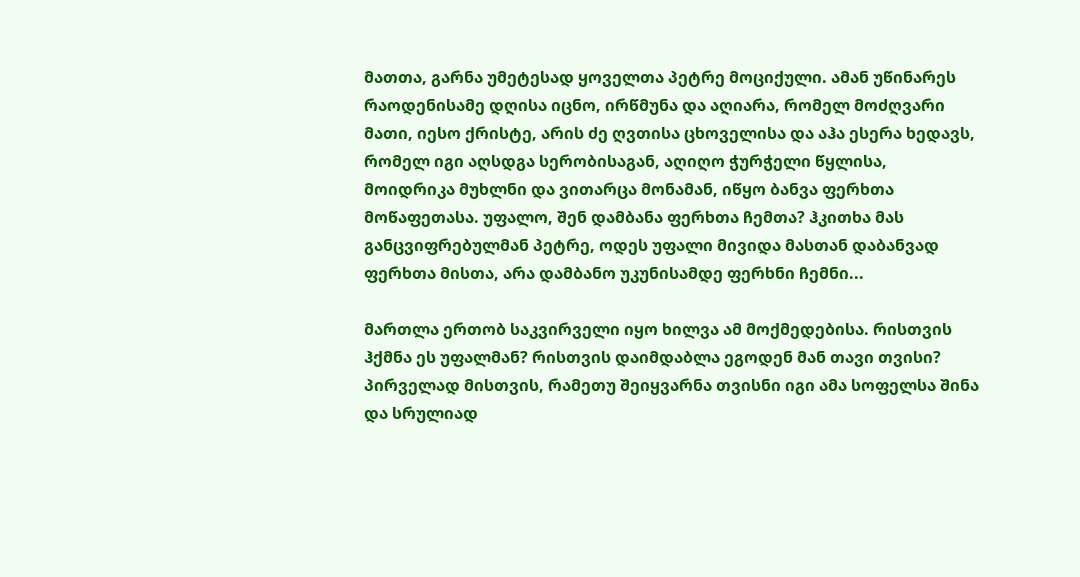მათთა, გარნა უმეტესად ყოველთა პეტრე მოციქული. ამან უწინარეს რაოდენისამე დღისა იცნო, ირწმუნა და აღიარა, რომელ მოძღვარი მათი, იესო ქრისტე, არის ძე ღვთისა ცხოველისა და აჰა ესერა ხედავს, რომელ იგი აღსდგა სერობისაგან, აღიღო ჭურჭელი წყლისა, მოიდრიკა მუხლნი და ვითარცა მონამან, იწყო ბანვა ფერხთა მოწაფეთასა. უფალო, შენ დამბანა ფერხთა ჩემთა? ჰკითხა მას განცვიფრებულმან პეტრე, ოდეს უფალი მივიდა მასთან დაბანვად ფერხთა მისთა, არა დამბანო უკუნისამდე ფერხნი ჩემნი...

მართლა ერთობ საკვირველი იყო ხილვა ამ მოქმედებისა. რისთვის ჰქმნა ეს უფალმან? რისთვის დაიმდაბლა ეგოდენ მან თავი თვისი? პირველად მისთვის, რამეთუ შეიყვარნა თვისნი იგი ამა სოფელსა შინა და სრულიად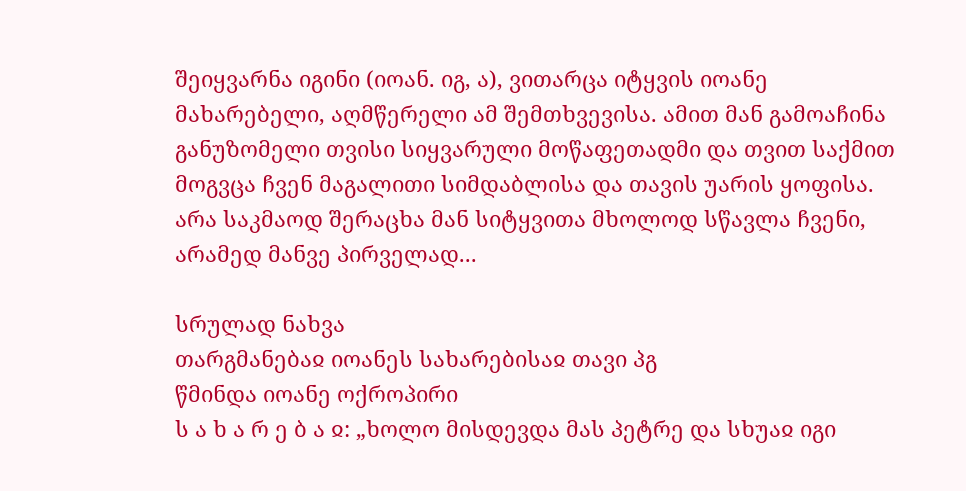შეიყვარნა იგინი (იოან. იგ, ა), ვითარცა იტყვის იოანე მახარებელი, აღმწერელი ამ შემთხვევისა. ამით მან გამოაჩინა განუზომელი თვისი სიყვარული მოწაფეთადმი და თვით საქმით მოგვცა ჩვენ მაგალითი სიმდაბლისა და თავის უარის ყოფისა. არა საკმაოდ შერაცხა მან სიტყვითა მხოლოდ სწავლა ჩვენი, არამედ მანვე პირველად...

სრულად ნახვა
თარგმანებაჲ იოანეს სახარებისაჲ თავი პგ
წმინდა იოანე ოქროპირი
ს ა ხ ა რ ე ბ ა ჲ: „ხოლო მისდევდა მას პეტრე და სხუაჲ იგი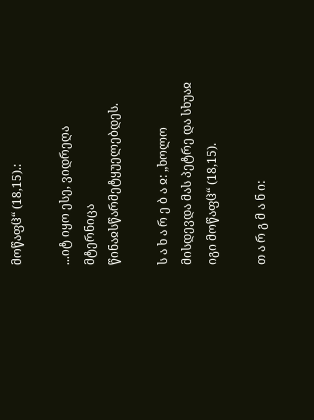მოწაფჱ“ (18,15).:

...იტ იყო ესე, ვიდრეღა მტერნიცა წინაჲსწარმეტყუელებდეს.

ს ა ხ ა რ ე ბ ა ჲ: „ხოლო მისდევდა მას პეტრე და სხუაჲ იგი მოწაფჱ“ (18,15).

თ ა რ გ მ ა ნ ი: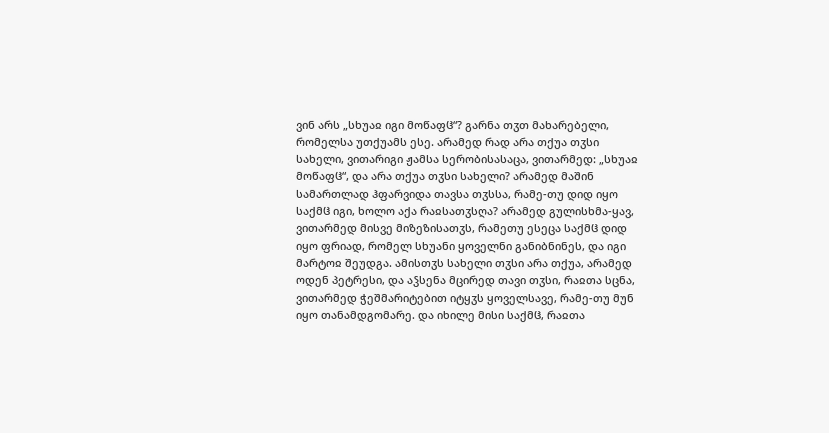ვინ არს „სხუაჲ იგი მოწაფჱ“? გარნა თჳთ მახარებელი, რომელსა უთქუამს ესე. არამედ რად არა თქუა თჳსი სახელი, ვითარიგი ჟამსა სერობისასაცა, ვითარმედ: „სხუაჲ მოწაფჱ“, და არა თქუა თჳსი სახელი? არამედ მაშინ სამართლად ჰფარვიდა თავსა თჳსსა, რამე-თუ დიდ იყო საქმჱ იგი, ხოლო აქა რაჲსათჳსღა? არამედ გულისხმა-ყავ, ვითარმედ მისვე მიზეზისათჳს, რამეთუ ესეცა საქმჱ დიდ იყო ფრიად, რომელ სხუანი ყოველნი განიბნინეს, და იგი მარტოჲ შეუდგა. ამისთჳს სახელი თჳსი არა თქუა, არამედ ოდენ პეტრესი, და აჴსენა მცირედ თავი თჳსი, რაჲთა სცნა, ვითარმედ ჭეშმარიტებით იტყჳს ყოველსავე, რამე-თუ მუნ იყო თანამდგომარე. და იხილე მისი საქმჱ, რაჲთა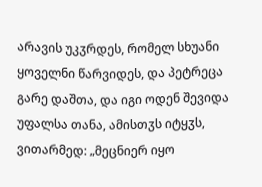არავის უკჳრდეს, რომელ სხუანი ყოველნი წარვიდეს, და პეტრეცა გარე დაშთა, და იგი ოდენ შევიდა უფალსა თანა, ამისთჳს იტყჳს, ვითარმედ: „მეცნიერ იყო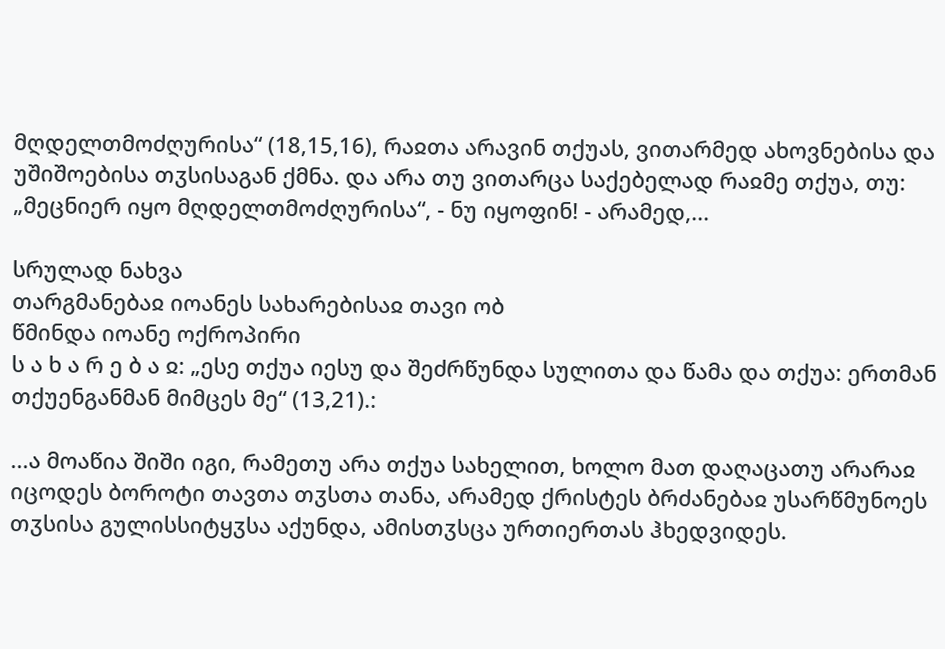მღდელთმოძღურისა“ (18,15,16), რაჲთა არავინ თქუას, ვითარმედ ახოვნებისა და უშიშოებისა თჳსისაგან ქმნა. და არა თუ ვითარცა საქებელად რაჲმე თქუა, თუ: „მეცნიერ იყო მღდელთმოძღურისა“, - ნუ იყოფინ! - არამედ,...

სრულად ნახვა
თარგმანებაჲ იოანეს სახარებისაჲ თავი ობ
წმინდა იოანე ოქროპირი
ს ა ხ ა რ ე ბ ა ჲ: „ესე თქუა იესუ და შეძრწუნდა სულითა და წამა და თქუა: ერთმან თქუენგანმან მიმცეს მე“ (13,21).:

...ა მოაწია შიში იგი, რამეთუ არა თქუა სახელით, ხოლო მათ დაღაცათუ არარაჲ იცოდეს ბოროტი თავთა თჳსთა თანა, არამედ ქრისტეს ბრძანებაჲ უსარწმუნოეს თჳსისა გულისსიტყჳსა აქუნდა, ამისთჳსცა ურთიერთას ჰხედვიდეს.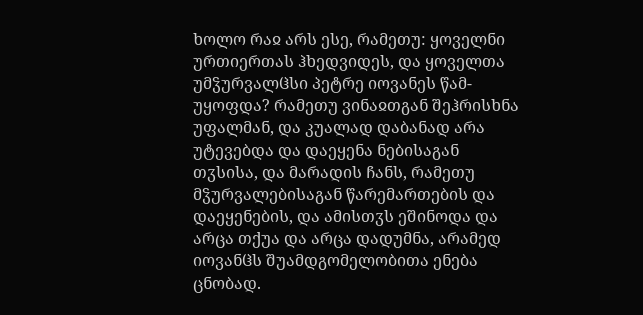ხოლო რაჲ არს ესე, რამეთუ: ყოველნი ურთიერთას ჰხედვიდეს, და ყოველთა უმჴურვალჱსი პეტრე იოვანეს წამ-უყოფდა? რამეთუ ვინაჲთგან შეჰრისხნა უფალმან, და კუალად დაბანად არა უტევებდა და დაეყენა ნებისაგან თჳსისა, და მარადის ჩანს, რამეთუ მჴურვალებისაგან წარემართების და დაეყენების, და ამისთჳს ეშინოდა და არცა თქუა და არცა დადუმნა, არამედ იოვანჱს შუამდგომელობითა ენება ცნობად.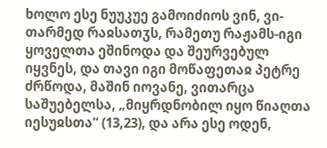ხოლო ესე ნუუკუე გამოიძიოს ვინ, ვი-თარმედ რაჲსათჳს, რამეთუ რაჟამს-იგი ყოველთა ეშინოდა და შეურვებულ იყვნეს, და თავი იგი მოწაფეთაჲ პეტრე ძრწოდა, მაშინ იოვანე, ვითარცა საშუებელსა, „მიყრდნობილ იყო წიაღთა იესუჲსთა“ (13,23), და არა ესე ოდენ,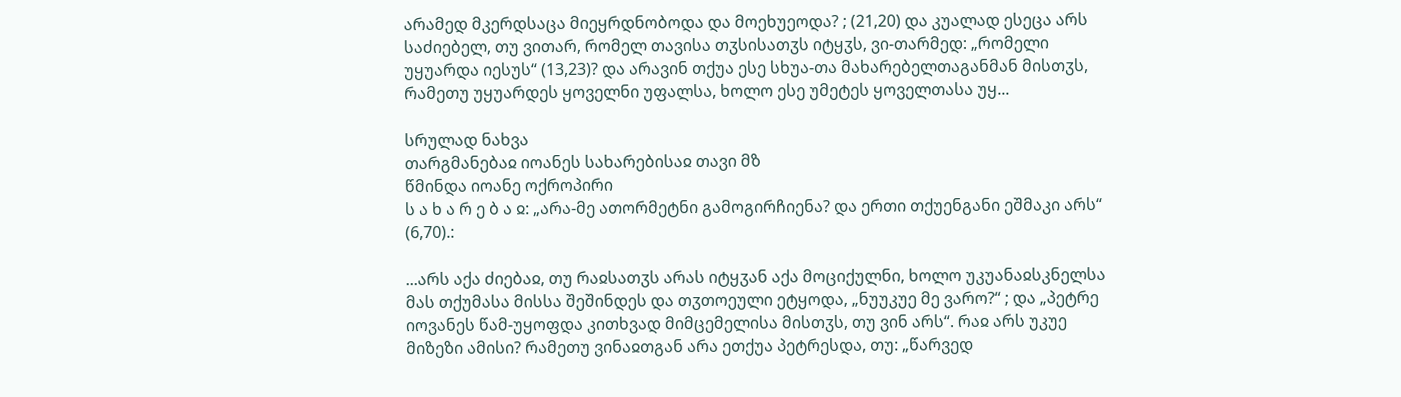არამედ მკერდსაცა მიეყრდნობოდა და მოეხუეოდა? ; (21,20) და კუალად ესეცა არს საძიებელ, თუ ვითარ, რომელ თავისა თჳსისათჳს იტყჳს, ვი-თარმედ: „რომელი უყუარდა იესუს“ (13,23)? და არავინ თქუა ესე სხუა-თა მახარებელთაგანმან მისთჳს, რამეთუ უყუარდეს ყოველნი უფალსა, ხოლო ესე უმეტეს ყოველთასა უყ...

სრულად ნახვა
თარგმანებაჲ იოანეს სახარებისაჲ თავი მზ
წმინდა იოანე ოქროპირი
ს ა ხ ა რ ე ბ ა ჲ: „არა-მე ათორმეტნი გამოგირჩიენა? და ერთი თქუენგანი ეშმაკი არს“ (6,70).:

...არს აქა ძიებაჲ, თუ რაჲსათჳს არას იტყჳან აქა მოციქულნი, ხოლო უკუანაჲსკნელსა მას თქუმასა მისსა შეშინდეს და თჳთოეული ეტყოდა, „ნუუკუე მე ვარო?“ ; და „პეტრე იოვანეს წამ-უყოფდა კითხვად მიმცემელისა მისთჳს, თუ ვინ არს“. რაჲ არს უკუე მიზეზი ამისი? რამეთუ ვინაჲთგან არა ეთქუა პეტრესდა, თუ: „წარვედ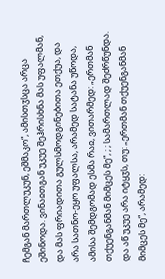ჩემგან მართლუკუნ, ეშმაკო“, ამისთჳსცა არცა ეშინოდა. ვინაჲთგან უკუე შეჰრისხნა მას უფალმან, და მას ფრიადითა გულსმოდგინებითა ეთქუა, და არა სათნო-ეყო უფალსა, არამედ სატანა უწოდა, ამისა შემდგომად ესმა რაჲ, ვითარმედ: „ერთმან თქუენგანმან მიმცეს მე“, ; ; სამართლად შეძრწუნდა. და აწ უკუე არა იტყჳს, თუ: „ერთმან თქუენგანმან მიმცეს მე“, არამედ: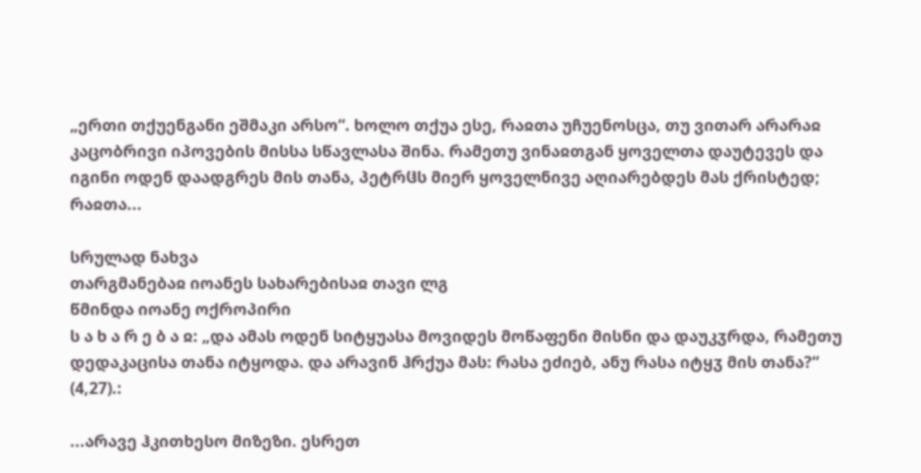„ერთი თქუენგანი ეშმაკი არსო“. ხოლო თქუა ესე, რაჲთა უჩუენოსცა, თუ ვითარ არარაჲ კაცობრივი იპოვების მისსა სწავლასა შინა. რამეთუ ვინაჲთგან ყოველთა დაუტევეს და იგინი ოდენ დაადგრეს მის თანა, პეტრჱს მიერ ყოველნივე აღიარებდეს მას ქრისტედ; რაჲთა...

სრულად ნახვა
თარგმანებაჲ იოანეს სახარებისაჲ თავი ლგ
წმინდა იოანე ოქროპირი
ს ა ხ ა რ ე ბ ა ჲ: „და ამას ოდენ სიტყუასა მოვიდეს მოწაფენი მისნი და დაუკჳრდა, რამეთუ დედაკაცისა თანა იტყოდა. და არავინ ჰრქუა მას: რასა ეძიებ, ანუ რასა იტყჳ მის თანა?“ (4,27).:

...არავე ჰკითხესო მიზეზი. ესრეთ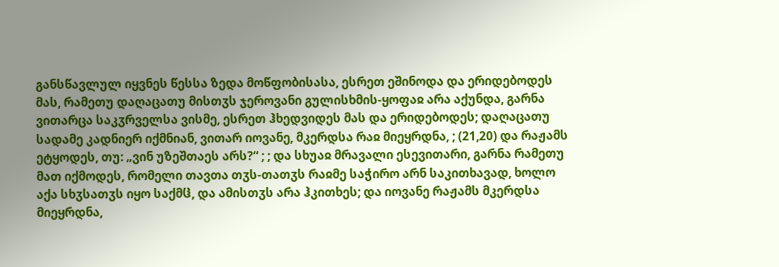განსწავლულ იყვნეს წესსა ზედა მოწფობისასა, ესრეთ ეშინოდა და ერიდებოდეს მას, რამეთუ დაღაცათუ მისთჳს ჯეროვანი გულისხმის-ყოფაჲ არა აქუნდა, გარნა ვითარცა საკჳრველსა ვისმე, ესრეთ ჰხედვიდეს მას და ერიდებოდეს; დაღაცათუ სადამე კადნიერ იქმნიან, ვითარ იოვანე, მკერდსა რაჲ მიეყრდნა, ; (21,20) და რაჟამს ეტყოდეს, თუ: „ვინ უზეშთაეს არს?“ ; ; და სხუაჲ მრავალი ესევითარი, გარნა რამეთუ მათ იქმოდეს, რომელი თავთა თჳს-თათჳს რაჲმე საჭირო არნ საკითხავად, ხოლო აქა სხჳსათჳს იყო საქმჱ, და ამისთჳს არა ჰკითხეს; და იოვანე რაჟამს მკერდსა მიეყრდნა,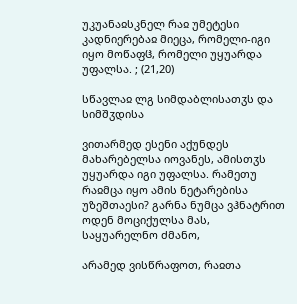უკუანაჲსკნელ რაჲ უმეტესი კადნიერებაჲ მიეცა, რომელი-იგი იყო მოწაფჱ, რომელი უყუარდა უფალსა. ; (21,20)

სწავლაჲ ლგ სიმდაბლისათჳს და სიმშჳდისა

ვითარმედ ესენი აქუნდეს მახარებელსა იოვანეს, ამისთჳს უყუარდა იგი უფალსა. რამეთუ რაჲმცა იყო ამის ნეტარებისა უზეშთაესი? გარნა ნუმცა ვჰნატრით ოდენ მოციქულსა მას, საყუარელნო ძმანო,

არამედ ვისწრაფოთ, რაჲთა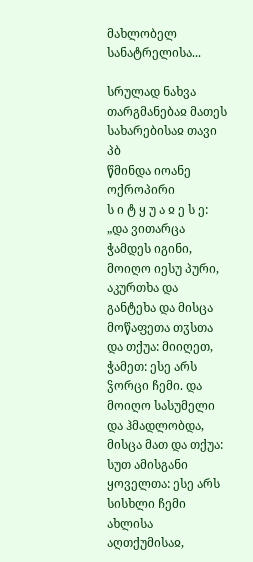მახლობელ სანატრელისა...

სრულად ნახვა
თარგმანებაჲ მათეს სახარებისაჲ თავი პბ
წმინდა იოანე ოქროპირი
ს ი ტ ყ უ ა ჲ ე ს ე: „და ვითარცა ჭამდეს იგინი, მოიღო იესუ პური, აკურთხა და განტეხა და მისცა მოწაფეთა თჳსთა და თქუა: მიიღეთ, ჭამეთ: ესე არს ჴორცი ჩემი. და მოიღო სასუმელი და ჰმადლობდა, მისცა მათ და თქუა: სუთ ამისგანი ყოველთა: ესე არს სისხლი ჩემი ახლისა აღთქუმისაჲ,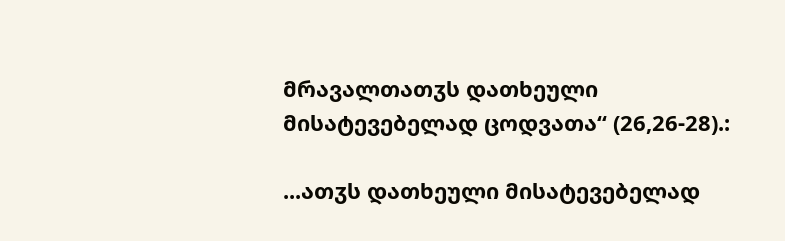მრავალთათჳს დათხეული მისატევებელად ცოდვათა“ (26,26-28).:

...ათჳს დათხეული მისატევებელად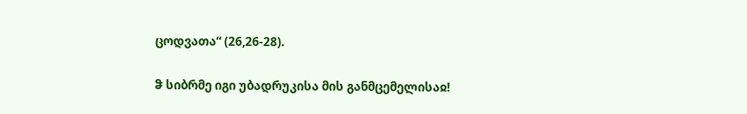ცოდვათა“ (26,26-28).

ჵ სიბრმე იგი უბადრუკისა მის განმცემელისაჲ!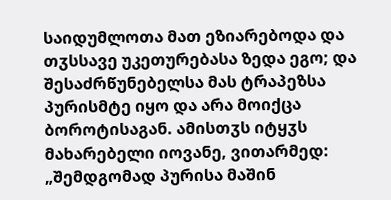საიდუმლოთა მათ ეზიარებოდა და თჳსსავე უკეთურებასა ზედა ეგო; და შესაძრწუნებელსა მას ტრაპეზსა პურისმტე იყო და არა მოიქცა ბოროტისაგან. ამისთჳს იტყჳს მახარებელი იოვანე, ვითარმედ: „შემდგომად პურისა მაშინ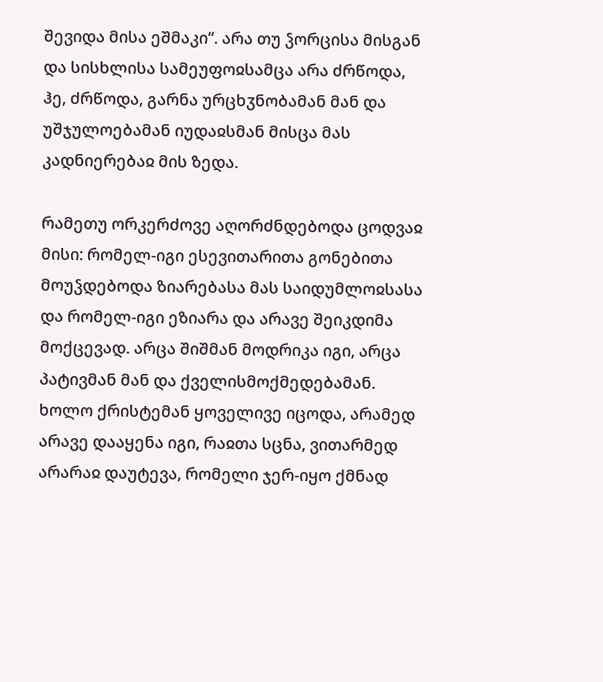შევიდა მისა ეშმაკი“. არა თუ ჴორცისა მისგან და სისხლისა სამეუფოჲსამცა არა ძრწოდა, ჰე, ძრწოდა, გარნა ურცხჳნობამან მან და უშჯულოებამან იუდაჲსმან მისცა მას კადნიერებაჲ მის ზედა.

რამეთუ ორკერძოვე აღორძნდებოდა ცოდვაჲ მისი: რომელ-იგი ესევითარითა გონებითა მოუჴდებოდა ზიარებასა მას საიდუმლოჲსასა და რომელ-იგი ეზიარა და არავე შეიკდიმა მოქცევად. არცა შიშმან მოდრიკა იგი, არცა პატივმან მან და ქველისმოქმედებამან. ხოლო ქრისტემან ყოველივე იცოდა, არამედ არავე დააყენა იგი, რაჲთა სცნა, ვითარმედ არარაჲ დაუტევა, რომელი ჯერ-იყო ქმნად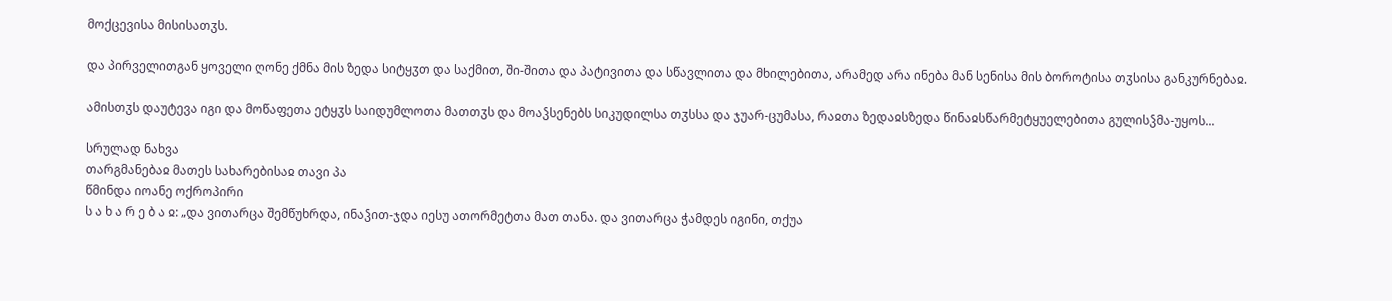მოქცევისა მისისათჳს.

და პირველითგან ყოველი ღონე ქმნა მის ზედა სიტყჳთ და საქმით, ში-შითა და პატივითა და სწავლითა და მხილებითა, არამედ არა ინება მან სენისა მის ბოროტისა თჳსისა განკურნებაჲ.

ამისთჳს დაუტევა იგი და მოწაფეთა ეტყჳს საიდუმლოთა მათთჳს და მოაჴსენებს სიკუდილსა თჳსსა და ჯუარ-ცუმასა, რაჲთა ზედაჲსზედა წინაჲსწარმეტყუელებითა გულისჴმა-უყოს...

სრულად ნახვა
თარგმანებაჲ მათეს სახარებისაჲ თავი პა
წმინდა იოანე ოქროპირი
ს ა ხ ა რ ე ბ ა ჲ: „და ვითარცა შემწუხრდა, ინაჴით-ჯდა იესუ ათორმეტთა მათ თანა. და ვითარცა ჭამდეს იგინი, თქუა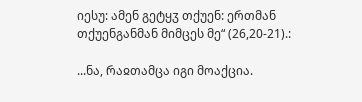იესუ: ამენ გეტყჳ თქუენ: ერთმან თქუენგანმან მიმცეს მე“ (26,20-21).:

...ნა, რაჲთამცა იგი მოაქცია.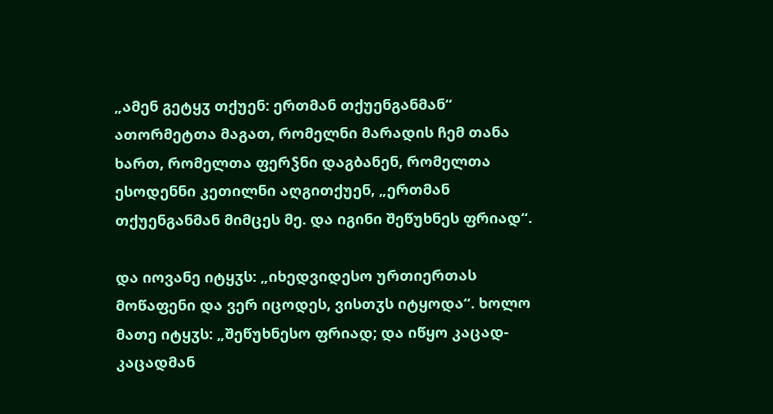„ამენ გეტყჳ თქუენ: ერთმან თქუენგანმან“ ათორმეტთა მაგათ, რომელნი მარადის ჩემ თანა ხართ, რომელთა ფერჴნი დაგბანენ, რომელთა ესოდენნი კეთილნი აღგითქუენ, „ერთმან თქუენგანმან მიმცეს მე. და იგინი შეწუხნეს ფრიად“.

და იოვანე იტყჳს: „იხედვიდესო ურთიერთას მოწაფენი და ვერ იცოდეს, ვისთჳს იტყოდა“. ხოლო მათე იტყჳს: „შეწუხნესო ფრიად; და იწყო კაცად-კაცადმან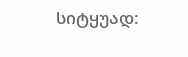სიტყუად: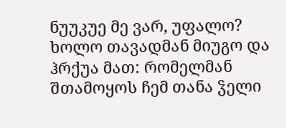ნუუკუე მე ვარ, უფალო? ხოლო თავადმან მიუგო და ჰრქუა მათ: რომელმან შთამოყოს ჩემ თანა ჴელი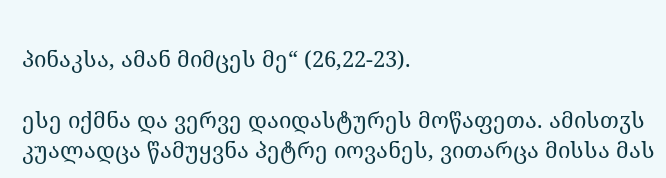პინაკსა, ამან მიმცეს მე“ (26,22-23).

ესე იქმნა და ვერვე დაიდასტურეს მოწაფეთა. ამისთჳს კუალადცა წამუყვნა პეტრე იოვანეს, ვითარცა მისსა მას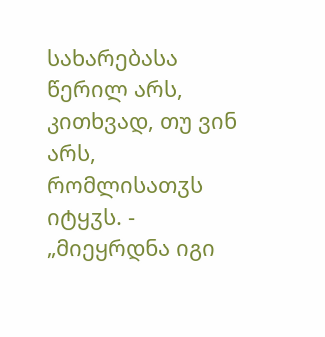სახარებასა წერილ არს, კითხვად, თუ ვინ არს, რომლისათჳს იტყჳს. - „მიეყრდნა იგი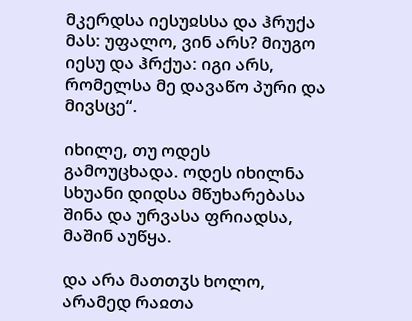მკერდსა იესუჲსსა და ჰრუქა მას: უფალო, ვინ არს? მიუგო იესუ და ჰრქუა: იგი არს, რომელსა მე დავაწო პური და მივსცე“.

იხილე, თუ ოდეს გამოუცხადა. ოდეს იხილნა სხუანი დიდსა მწუხარებასა შინა და ურვასა ფრიადსა, მაშინ აუწყა.

და არა მათთჳს ხოლო, არამედ რაჲთა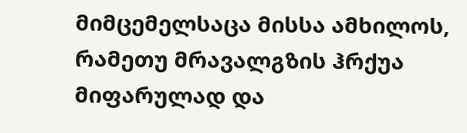მიმცემელსაცა მისსა ამხილოს, რამეთუ მრავალგზის ჰრქუა მიფარულად და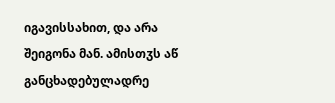იგავისსახით, და არა შეიგონა მან. ამისთჳს აწ განცხადებულადრე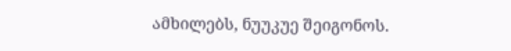ამხილებს, ნუუკუე შეიგონოს.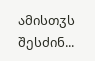ამისთჳს შესძინ...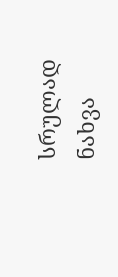სრულად ნახვა